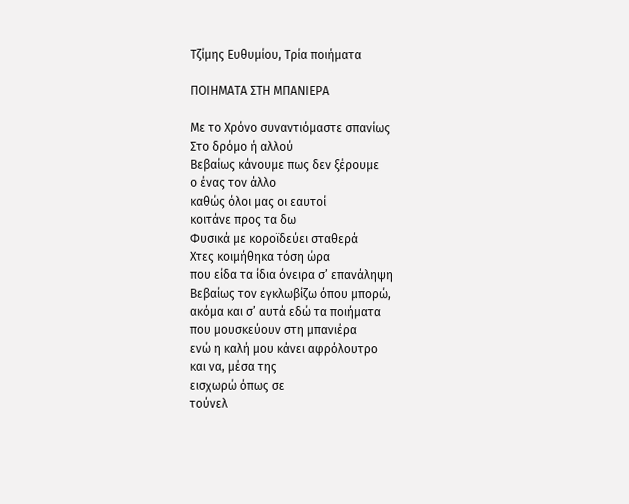Τζίμης Ευθυμίου, Τρία ποιήματα

ΠΟΙΗΜΑΤΑ ΣΤΗ ΜΠΑΝΙΕΡΑ

Με το Χρόνο συναντιόμαστε σπανίως
Στο δρόμο ή αλλού
Βεβαίως κάνουμε πως δεν ξέρουμε
ο ένας τον άλλο
καθώς όλοι μας οι εαυτοί
κοιτάνε προς τα δω
Φυσικά με κοροϊδεύει σταθερά
Χτες κοιμήθηκα τόση ώρα
που είδα τα ίδια όνειρα σ’ επανάληψη
Βεβαίως τον εγκλωβίζω όπου μπορώ,
ακόμα και σ’ αυτά εδώ τα ποιήματα
που μουσκεύουν στη μπανιέρα
ενώ η καλή μου κάνει αφρόλουτρο
και να, μέσα της
εισχωρώ όπως σε
τούνελ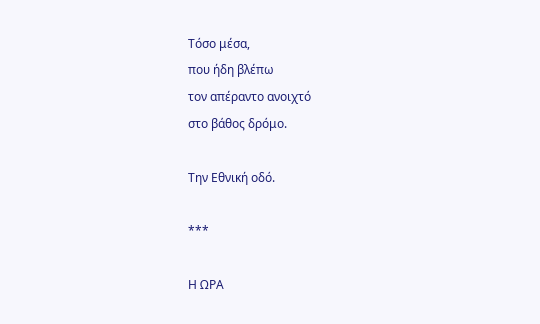Τόσο μέσα,
που ήδη βλέπω
τον απέραντο ανοιχτό
στο βάθος δρόμο.

Την Εθνική οδό.

***

Η ΩΡΑ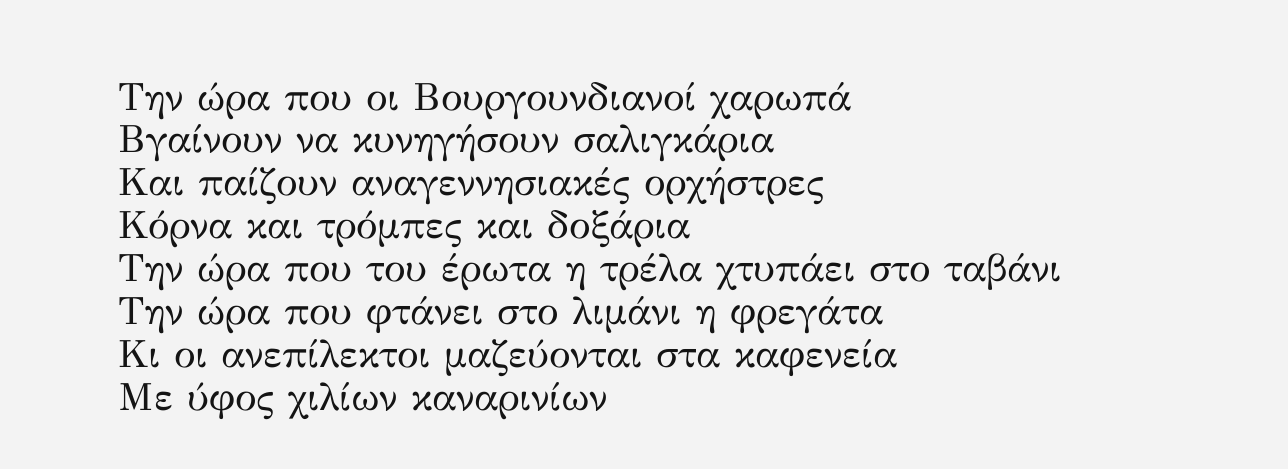Την ώρα που οι Βουργουνδιανοί χαρωπά
Βγαίνουν να κυνηγήσουν σαλιγκάρια
Και παίζουν αναγεννησιακές ορχήστρες
Κόρνα και τρόμπες και δοξάρια
Την ώρα που του έρωτα η τρέλα χτυπάει στο ταβάνι
Την ώρα που φτάνει στο λιμάνι η φρεγάτα
Κι οι ανεπίλεκτοι μαζεύονται στα καφενεία
Με ύφος χιλίων καναρινίων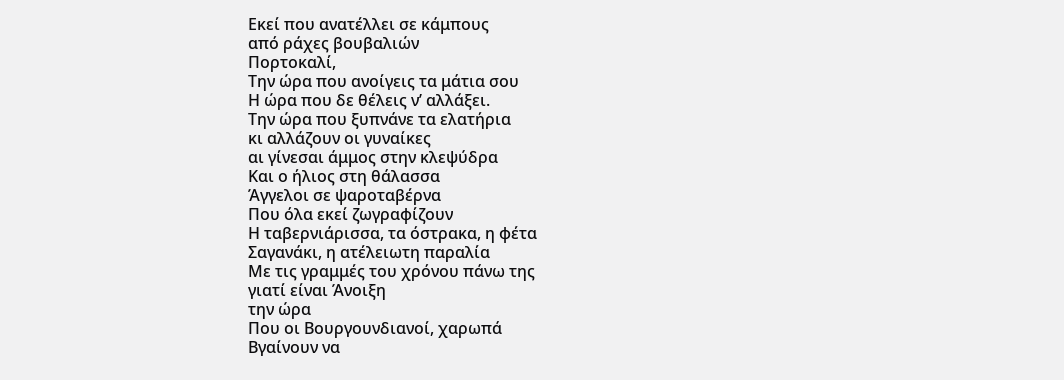Εκεί που ανατέλλει σε κάμπους
από ράχες βουβαλιών
Πορτοκαλί,
Την ώρα που ανοίγεις τα μάτια σου
Η ώρα που δε θέλεις ν’ αλλάξει.
Την ώρα που ξυπνάνε τα ελατήρια
κι αλλάζουν οι γυναίκες
αι γίνεσαι άμμος στην κλεψύδρα
Και ο ήλιος στη θάλασσα
Άγγελοι σε ψαροταβέρνα
Που όλα εκεί ζωγραφίζουν
Η ταβερνιάρισσα, τα όστρακα, η φέτα
Σαγανάκι, η ατέλειωτη παραλία
Με τις γραμμές του χρόνου πάνω της
γιατί είναι Άνοιξη
την ώρα
Που οι Βουργουνδιανοί, χαρωπά
Βγαίνουν να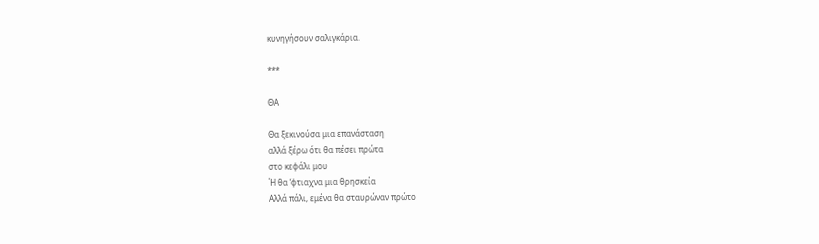κυνηγήσουν σαλιγκάρια.

***

ΘΑ

Θα ξεκινούσα μια επανάσταση
αλλά ξέρω ότι θα πέσει πρώτα
στο κεφάλι μου
Ή θα ‘φτιαχνα μια θρησκεία
Αλλά πάλι, εμένα θα σταυρώναν πρώτο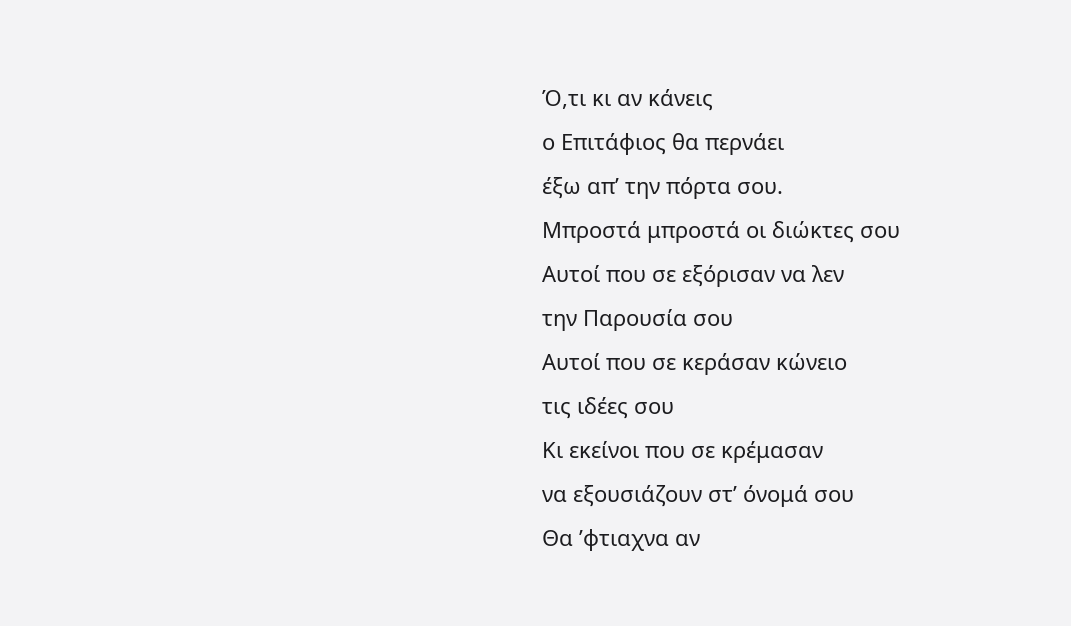Ό,τι κι αν κάνεις
ο Επιτάφιος θα περνάει
έξω απ’ την πόρτα σου.
Μπροστά μπροστά οι διώκτες σου
Αυτοί που σε εξόρισαν να λεν
την Παρουσία σου
Αυτοί που σε κεράσαν κώνειο
τις ιδέες σου
Κι εκείνοι που σε κρέμασαν
να εξουσιάζουν στ’ όνομά σου
Θα ’φτιαχνα αν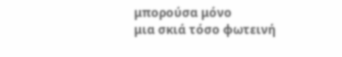μπορούσα μόνο
μια σκιά τόσο φωτεινή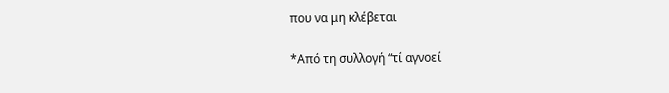που να μη κλέβεται

*Από τη συλλογή “τί αγνοεί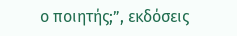ο ποιητής;”, εκδόσεις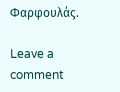Φαρφουλάς.

Leave a comment